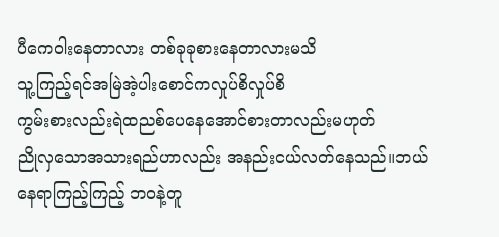ပီကေ၀ါးနေတာလား တစ်ခုခုစားနေတာလားမသိ
သူ့ကြည့်ရင်အမြဲအဲ့ပါးစောင်ကလှုပ်စိလှုပ်စိ
ကွမ်းစားလည်းရဲထညစ်ပေနေအောင်စားတာလည်းမဟုတ်
ညိုလှသောအသားရည်ဟာလည်း အနည်းငယ်လတ်နေသည်။ဘယ်နေရာကြည့်ကြည့် ဘ၀နဲ့တူ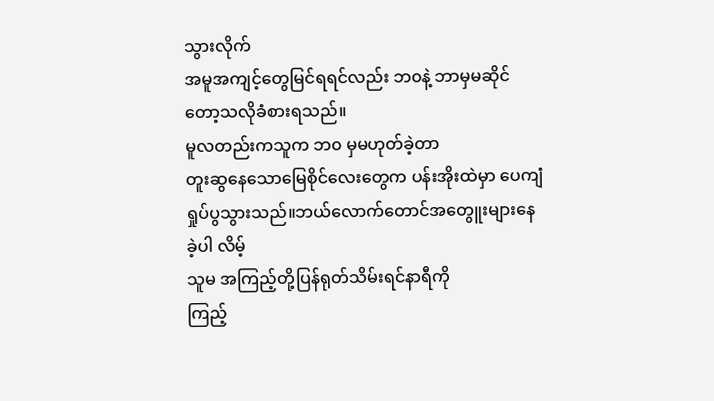သွားလိုက်
အမူအကျင့်တွေမြင်ရရင်လည်း ဘ၀နဲ့ ဘာမှမဆိုင်တော့သလိုခံစားရသည်။
မူလတည်းကသူက ဘ၀ မှမဟုတ်ခဲ့တာ
တူးဆွနေသောမြေစိုင်လေးတွေက ပန်းအိုးထဲမှာ ပေကျံရှုပ်ပွသွားသည်။ဘယ်လောက်တောင်အတွေူးများနေခဲ့ပါ လိမ့်
သူမ အကြည့်တို့ပြန်ရုတ်သိမ်းရင်နာရီကို
ကြည့်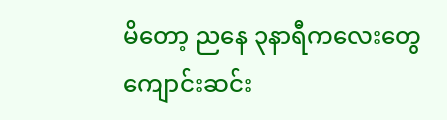မိတော့ ညနေ ၃နာရီကလေးတွေကျောင်းဆင်း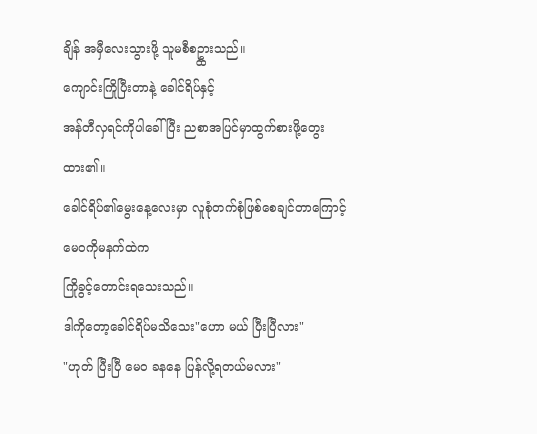ချိန် အမှီလေးသွားဖို့ သူမစီစဥ္ထားသည်။
ကျောင်းကြိုပြီးတာနဲ့ ခေါင်ရိပ်နှင့်
အန်တီလှရင်ကိုပါခေါ်ပြီး ညစာအပြင်မှာထွက်စားဖို့တွေးထား၏။
ခေါင်ရိပ်၏မွေးနေ့လေးမှာ လူစုံတက်စုံဖြစ်စေချင်တာကြောင့် မေ၀ကိုမနက်ထဲက
ကြိုခွင့်တောင်းရသေးသည်။
ဒါကိုတော့ခေါင်ရိပ်မသိသေး"ဟော မယ် ပြီးပြီလား"
"ဟုတ် ပြီးပြီ မေ၀ ခနနေ ပြန်လို့ရတယ်မလား"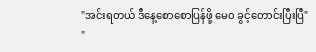"အင်းရတယ် ဒီနေ့စောစောပြန်ဖို့ မေ၀ ခွင့်တောင်းပြီးပြီ"
"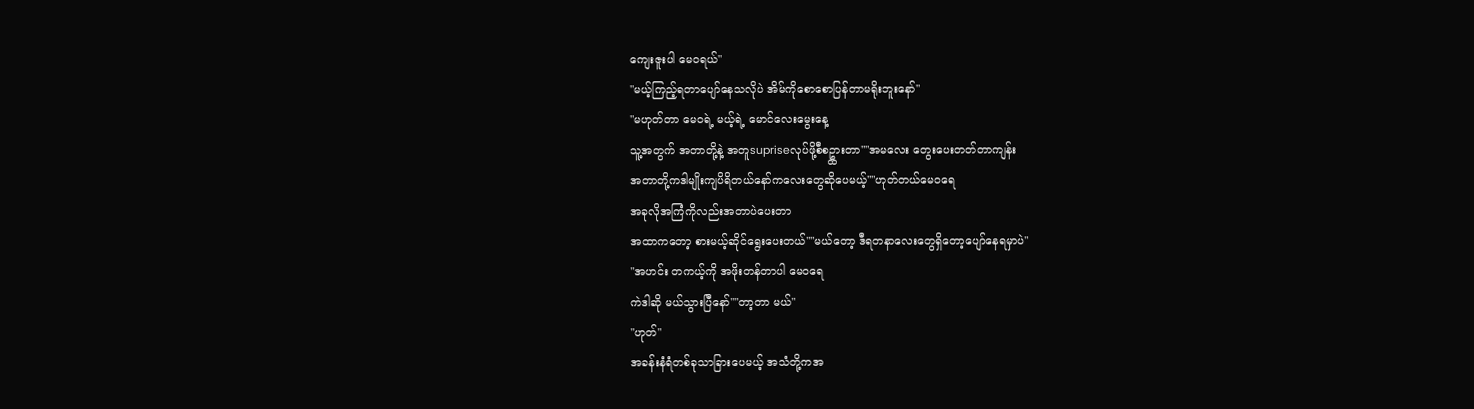ကျေးဇူးပါ မေ၀ရယ်"
"မယ့်ကြည့်ရတာပျော်နေသလိုပဲ အိမ်ကိုစောစောပြန်တာမရိုးဘူးနော်"
"မဟုတ်တာ မေ၀ရဲ့ မယ့်ရဲ့ မောင်လေးမွေးနေ့
သူ့အတွက် အတာတို့နဲ့ အတူsupriseလုပ်ဖို့စီစဥ္ထားတာ""အမလေး တွေးပေးတတ်တာကျန်း
အတာတို့ကဒါမျိုးကျပိရိတယ်နော်ကလေးတွေဆိုပေမယ့်""ဟုတ်တယ်မေ၀ရေ
အခုလိုအကြံကိုလည်းအတာပဲပေးတာ
အထာကတော့ စားမယ့်ဆိုင်ရွေးပေးတယ်""မယ်တော့ ဒီရတနာလေးတွေရှိတော့ပျော်နေရမှာပဲ"
"အဟင်း တကယ့်ကို အဖိုးတန်တာပါ မေ၀ရေ
ကဲဒါဆို မယ်သွားပြီနော်""တာ့တာ မယ်"
"ဟုတ်"
အခန်းနံရံတစ်ခုသာခြားပေမယ့် အသံတို့ကအ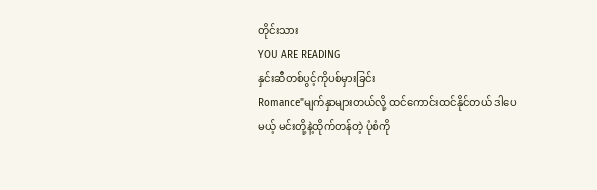တိုင်းသား
YOU ARE READING
နှင်းဆီတစ်ပွင့်ကိုပစ်မှားခြင်း
Romance"မျက်နှာများတယ်လို့ ထင်ကောင်းထင်နိုင်တယ် ဒါပေမယ့် မင်းတို့နဲ့ထိုက်တန်တဲ့ ပုံစံကို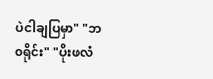ပဲငါချပြမှာ" "ဘ၀ရိုင်း" "ပိုးဖလံ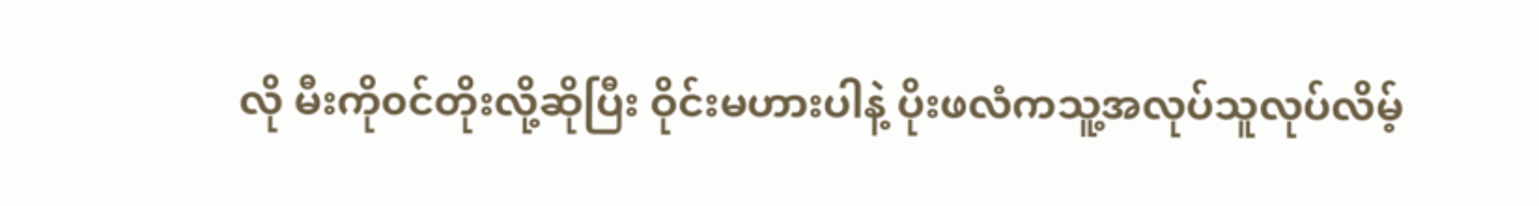လို မီးကို၀င်တိုးလို့ဆိုပြီး ဝိုင်းမဟားပါနဲ့ ပိုးဖလံကသူ့အလုပ်သူလုပ်လိမ့်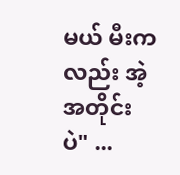မယ် မီးကလည်း အဲ့အတိုင်းပဲ" ...